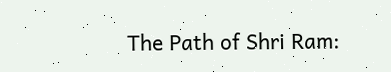The Path of Shri Ram: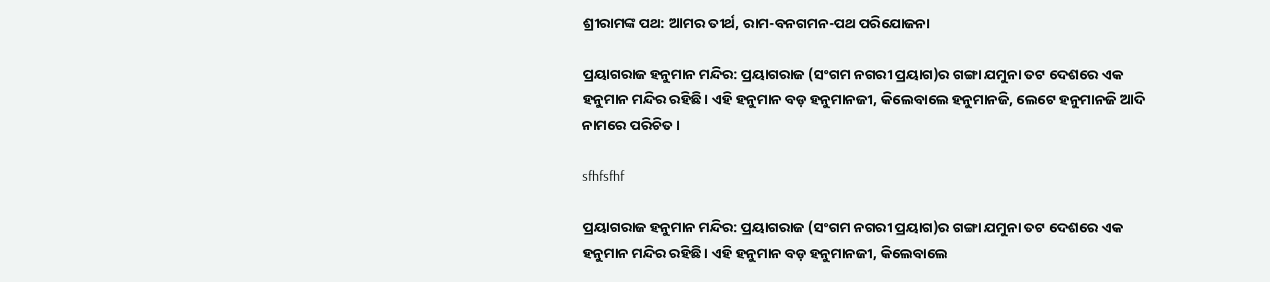ଶ୍ରୀରାମଙ୍କ ପଥ: ଆମର ତୀର୍ଥ, ରାମ-ବନଗମନ-ପଥ ପରିଯୋଜନା

ପ୍ରୟାଗରାଜ ହନୁମାନ ମନ୍ଦିର: ପ୍ରୟାଗରା‌ଜ (ସଂଗମ ନଗରୀ ପ୍ରୟାଗ)ର ଗଙ୍ଗା ଯମୁନା ତଟ ଦେଶରେ ଏକ ହନୁମାନ ମନ୍ଦିର ରହିଛି। ଏହି ହନୁମାନ ବଡ଼ ହନୁମାନଜୀ, କିଲେବାଲେ ହନୁମାନଜି, ଲେଟେ ହନୁମାନଜି ଆଦି ନାମରେ ପରିଚିତ।

sfhfsfhf

ପ୍ରୟାଗରାଜ ହନୁମାନ ମନ୍ଦିର: ପ୍ରୟାଗରା‌ଜ (ସଂଗମ ନଗରୀ ପ୍ରୟାଗ)ର ଗଙ୍ଗା ଯମୁନା ତଟ ଦେଶରେ ଏକ ହନୁମାନ ମନ୍ଦିର ରହିଛି। ଏହି ହନୁମାନ ବଡ଼ ହନୁମାନଜୀ, କିଲେବାଲେ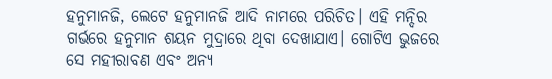ହନୁମାନଜି, ଲେଟେ ହନୁମାନଜି ଆଦି ନାମରେ ପରିଚିତ। ଏହି ମନ୍ଦିର ଗର୍ଭରେ ହନୁମାନ ଶୟନ ମୁଦ୍ରାରେ ଥିବା ଦେଖାଯାଏ। ଗୋଟିଏ ଭୁଜରେ ସେ ମହୀରାବଣ ଏବଂ ଅନ୍ୟ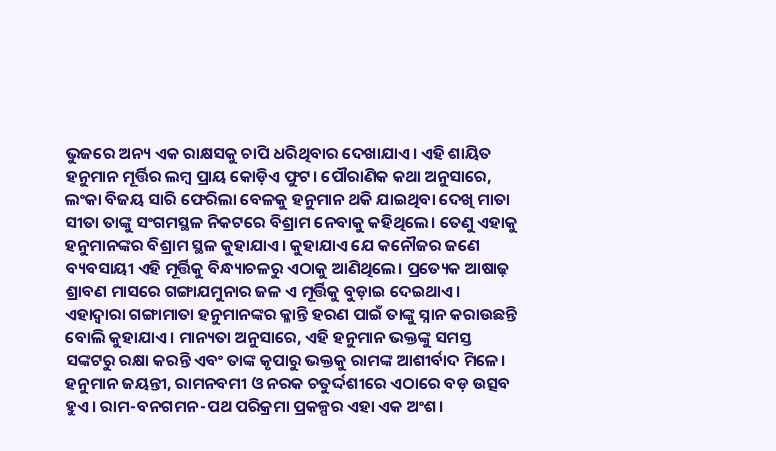ଭୁଜରେ ଅନ୍ୟ ଏକ ରାକ୍ଷସକୁ ଚାପି ଧରିଥିବାର ଦେଖାଯାଏ। ଏହି ଶାୟିତ ହନୁମାନ ମୂର୍ତ୍ତିର ଲମ୍ବ ପ୍ରାୟ କୋଡ଼ିଏ ଫୁଟ। ପୌରାଣିକ କଥା ଅନୁସାରେ, ଲଂକା ବିଜୟ ସାରି ଫେରିଲା ବେଳକୁ ହନୁମାନ ଥକି ଯାଇଥିବା ଦେଖି ମାତା ସୀତା ତାଙ୍କୁ ସଂଗମସ୍ଥଳ ନିକଟରେ ବିଶ୍ରାମ ନେବାକୁ କହିଥିଲେ। ତେଣୁ ଏହାକୁ ହନୁମାନଙ୍କର ବିଶ୍ରାମ ସ୍ଥଳ କୁହାଯାଏ। କୁହାଯାଏ ଯେ କନୌଜର ଜଣେ ବ୍ୟବସାୟୀ ଏହି ମୂର୍ତ୍ତିକୁ ବିନ୍ଧ୍ୟାଚଳରୁ ଏଠାକୁ ଆଣିଥିଲେ। ପ୍ରତ୍ୟେକ ଆଷାଢ଼ ଶ୍ରାବଣ ମାସରେ ଗଙ୍ଗାଯମୁନାର ଜଳ ଏ ମୂର୍ତ୍ତିକୁ ବୁଡ଼ାଇ ଦେଇଥାଏ। ଏହାଦ୍ବାରା ଗଙ୍ଗା‌ମାତା ହନୁମାନଙ୍କର କ୍ଳାନ୍ତି ହରଣ ପାଇଁ ତାଙ୍କୁ ସ୍ନାନ କରାଉଛନ୍ତି ବୋଲି କୁହାଯାଏ। ମାନ୍ୟତା ଅନୁସାରେ, ଏହି ହନୁମାନ ଭକ୍ତଙ୍କୁ ସମସ୍ତ ସଙ୍କଟରୁ ରକ୍ଷା କରନ୍ତି ଏବଂ ତାଙ୍କ କୃପାରୁ ଭକ୍ତକୁ ରାମଙ୍କ ଆଶୀର୍ବାଦ ମିଳେ। ହନୁମାନ ଜୟନ୍ତୀ, ରାମନବମୀ ଓ ନରକ ଚତୁର୍ଦ୍ଦଶୀରେ ଏଠାରେ ବଡ଼ ଉତ୍ସବ ହୁଏ। ରାମ-ବନଗମନ-ପଥ ପରିକ୍ରମା ପ୍ରକଳ୍ପର ଏହା ଏକ ଅଂଶ।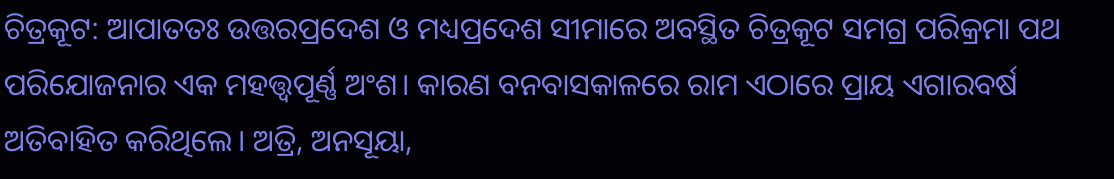ଚିତ୍ରକୂଟ: ଆପାତତଃ ଉତ୍ତରପ୍ରଦେଶ ଓ ମଧ୍ୟପ୍ରଦେଶ ସୀମାରେ ଅବସ୍ଥିତ ଚିତ୍ରକୂଟ ସମଗ୍ର ପରିକ୍ରମା ପଥ ପରିଯୋଜନାର ଏକ ମହତ୍ତ୍ବପୂର୍ଣ୍ଣ ଅଂଶ। କାରଣ ବନବାସକାଳରେ ରାମ ଏଠାରେ ପ୍ରାୟ ଏଗାରବର୍ଷ ଅତିବାହିତ କରିଥିଲେ। ଅତ୍ରି, ଅନସୂୟା,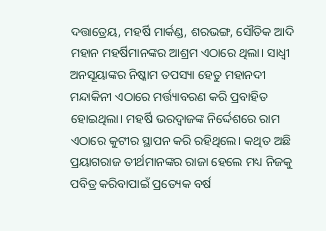ଦତ୍ତାତ୍ରେୟ, ମହର୍ଷି ମାର୍କଣ୍ଡ, ଶରଭଙ୍ଗ, ସୌତିକ ଆଦି ମହାନ ମହର୍ଷିମାନଙ୍କର ଆଶ୍ରମ ଏଠାରେ ଥିଲା। ସାଧ୍ବୀ ଅନସୂୟାଙ୍କର ନିଷ୍କାମ ତପସ୍ୟା ହେତୁ ମହାନଦୀ ମନ୍ଦାକିନୀ ଏଠାରେ ମର୍ତ୍ତ୍ୟାବରଣ କରି ପ୍ରବାହିତ ହୋଇଥିଲା। ମହର୍ଷି ଭରଦ୍ବାଜଙ୍କ ନିର୍ଦ୍ଦେଶରେ ରାମ ଏଠାରେ କୁଟୀର ସ୍ଥାପନ କରି ରହିଥିଲେ। କଥିତ ଅଛି ପ୍ରୟାଗରାଜ ତୀର୍ଥମାନଙ୍କର ରାଜା ହେଲେ ମଧ୍ୟ ନିଜକୁ ପବିତ୍ର କରିବାପାଇଁ ପ୍ରତ୍ୟେକ ବର୍ଷ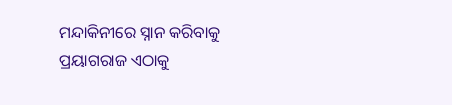ମନ୍ଦାକିନୀରେ ସ୍ନାନ କରିବାକୁ ପ୍ରୟାଗରାଜ ଏଠାକୁ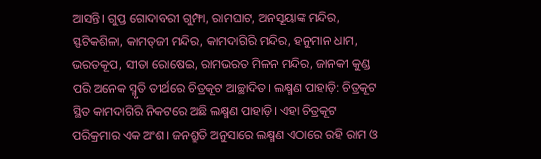ଆସନ୍ତି। ଗୁପ୍ତ ଗୋଦାବରୀ ଗୁମ୍ଫା, ରାମଘାଟ, ଅନସୂୟାଙ୍କ ମନ୍ଦିର, ସ୍ଫଟିକଶିଳା, କାମତ୍‌ଜୀ ମନ୍ଦିର, କାମଦାଗିରି ମନ୍ଦିର, ହନୁମାନ ଧାମ, ଭରତକୂପ, ସୀତା ରୋଷେଇ, ରାମଭରତ ମିଳନ ମନ୍ଦିର, ଜାନକୀ କୁଣ୍ଡ ପରି ଅନେକ ସ୍ମୃତି ତୀର୍ଥରେ ଚିତ୍ରକୂଟ ଆଚ୍ଛାଦିତ। ଲକ୍ଷ୍ମଣ ପାହାଡ଼ି: ଚିତ୍ରକୂଟ ସ୍ଥିତ କାମଦାଗିରି ନିକଟରେ ଅଛି ଲକ୍ଷ୍ମଣ ପାହାଡ଼ି। ଏହା ଚିତ୍ରକୂଟ ପରିକ୍ରମାର ଏକ ଅଂଶ। ଜନଶ୍ରୁତି ଅନୁସାରେ ଲକ୍ଷ୍ମଣ ଏଠାରେ ରହି ରାମ ଓ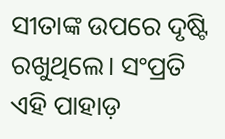ସୀତାଙ୍କ ଉପରେ ଦୃଷ୍ଟି ରଖୁଥିଲେ। ସଂପ୍ରତି ଏହି ପାହାଡ଼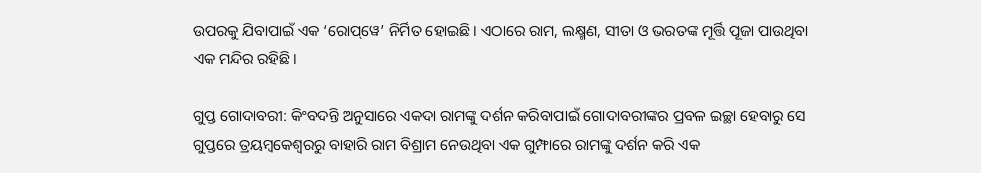ଉପରକୁ ଯିବାପାଇଁ ଏକ ‘ରୋପ୍‌ୱେ’ ନିର୍ମିତ ହୋଇଛି। ଏଠାରେ ରାମ, ଲକ୍ଷ୍ମଣ, ସୀତା ଓ ଭରତଙ୍କ ମୂର୍ତ୍ତି ପୂଜା ପାଉଥିବା ଏକ ମନ୍ଦିର ରହିଛି।

ଗୁପ୍ତ ଗୋଦାବରୀ: କିଂବଦନ୍ତି ଅନୁସାରେ ଏକଦା ରାମଙ୍କୁ ଦର୍ଶନ କରିବାପାଇଁ ଗୋଦାବରୀଙ୍କର ପ୍ରବଳ ଇଚ୍ଛା ହେବାରୁ ସେ ଗୁପ୍ତରେ ତ୍ରୟମ୍ବକେଶ୍ବରରୁ ବାହାରି ରାମ ବିଶ୍ରାମ ନେଉଥିବା ଏକ ଗୁମ୍ଫାରେ ରାମଙ୍କୁ ଦର୍ଶନ କରି ଏକ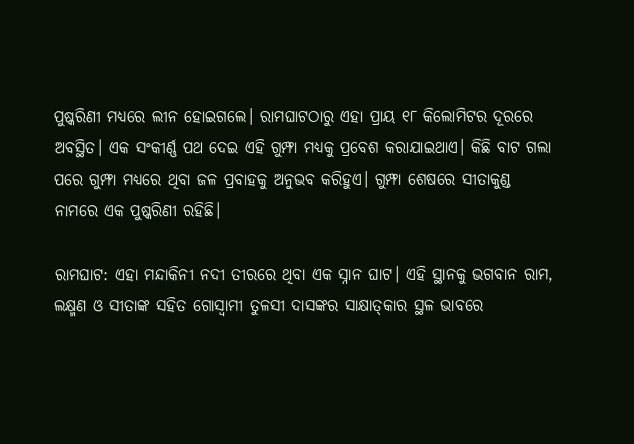ପୁଷ୍କରିଣୀ ମଧ୍ୟରେ ଲୀନ ହୋଇଗଲେ। ରାମଘାଟଠାରୁ ଏହା ପ୍ରାୟ ୧୮ କିଲୋମିଟର ଦୂରରେ ଅବସ୍ଥିତ। ଏକ ସଂକୀର୍ଣ୍ଣ ପଥ ଦେଇ ଏହି ଗୁମ୍ଫା ମଧ୍ୟକୁ ପ୍ରବେଶ କରାଯାଇଥାଏ। କିଛି ବାଟ ଗଲା ପରେ ଗୁମ୍ଫା ମଧ୍ୟରେ ଥିବା ଜଳ ପ୍ରବାହକୁ ଅନୁଭବ କରିହୁଏ। ଗୁମ୍ଫା ଶେଷରେ ସୀତାକୁଣ୍ଡ ନାମରେ ଏକ ପୁଷ୍କରିଣୀ ରହିଛି।

ରାମଘାଟ: ଏହା ମନ୍ଦାକିନୀ ନଦୀ ତୀରରେ ଥିବା ଏକ ସ୍ନାନ ଘାଟ। ଏହି ସ୍ଥାନକୁ ଭଗବାନ ରାମ, ଲକ୍ଷ୍ମଣ ଓ ସୀତାଙ୍କ ସହିତ ଗୋସ୍ବାମୀ ତୁଳସୀ ଦାସଙ୍କର ସାକ୍ଷାତ୍‌କାର ସ୍ଥଳ ଭାବରେ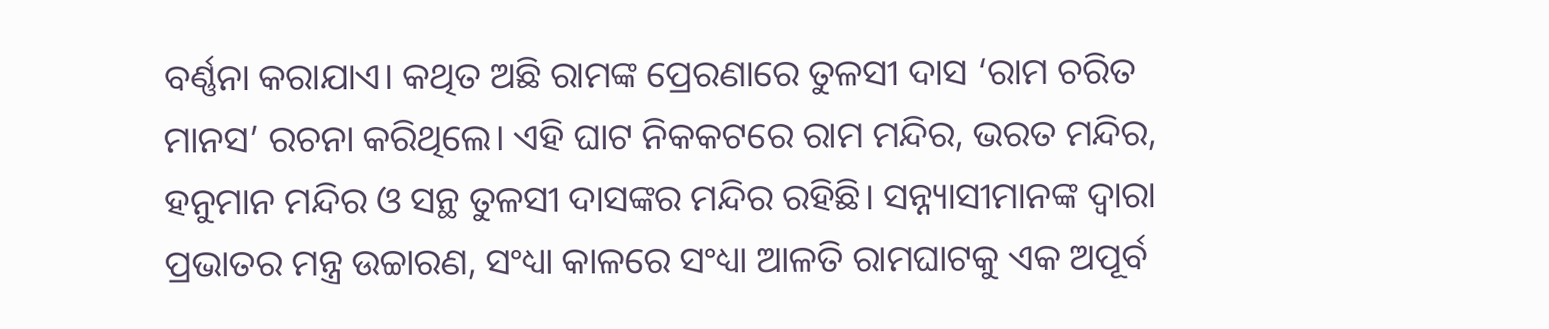ବର୍ଣ୍ଣନା କରାଯାଏ। କଥିତ ଅଛି ରାମଙ୍କ ପ୍ରେରଣାରେ ତୁଳସୀ ଦାସ ‘ରାମ ଚରିତ ମାନସ’ ରଚନା କରିଥିଲେ। ଏହି ଘାଟ ନିକକଟରେ ରାମ ମନ୍ଦିର, ଭରତ ମନ୍ଦିର, ହନୁମାନ ମନ୍ଦିର ଓ ସନ୍ଥ ତୁଳସୀ ଦାସଙ୍କର ମନ୍ଦିର ରହିଛି। ସନ୍ନ୍ୟାସୀମାନଙ୍କ ଦ୍ବାରା ପ୍ରଭାତର ମନ୍ତ୍ର ଉଚ୍ଚାରଣ, ସଂଧ୍ୟା କାଳରେ ସଂଧ୍ୟା ଆଳତି ରାମଘାଟକୁ ଏକ ଅପୂର୍ବ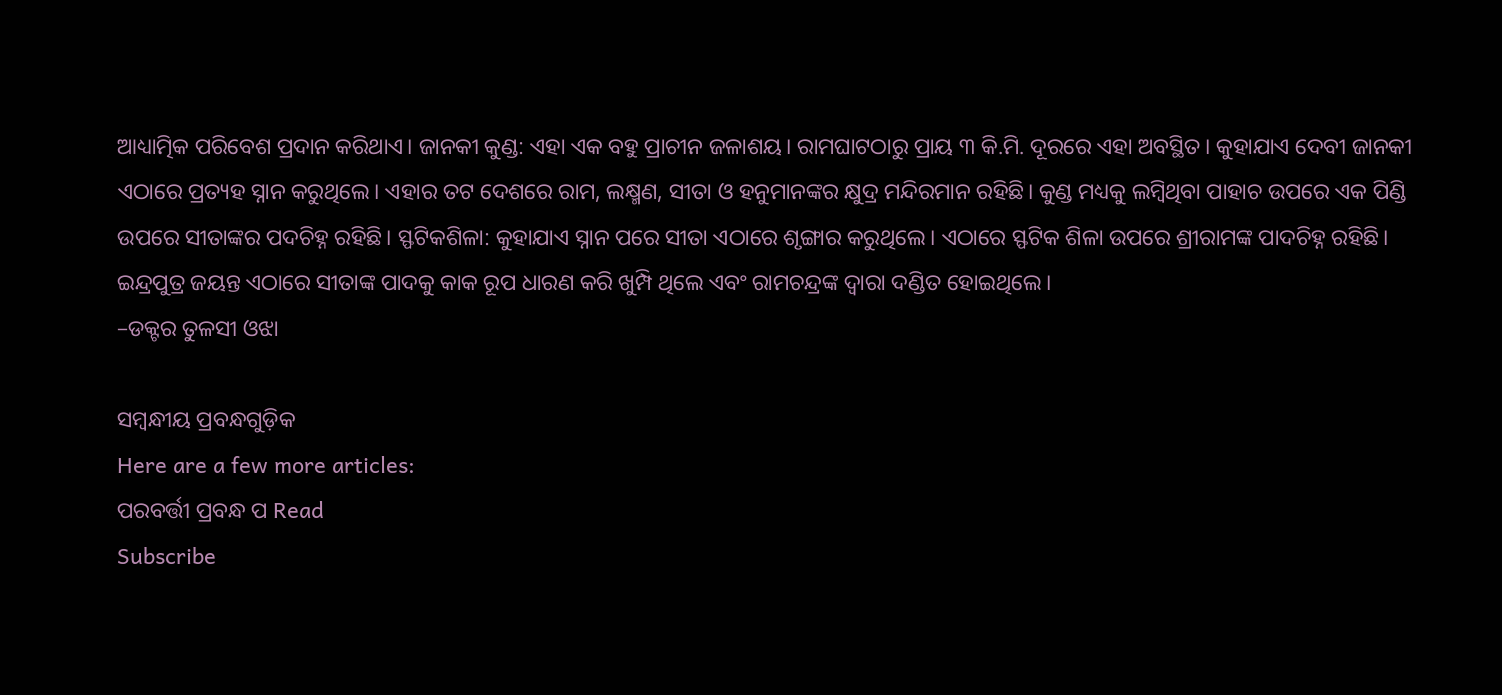ଆଧ୍ୟାତ୍ମିକ ପରିବେଶ ପ୍ରଦାନ କରିଥାଏ। ଜାନକୀ କୁଣ୍ଡ: ଏହା ଏକ ବହୁ ପ୍ରାଚୀନ ଜଳାଶୟ। ରାମଘାଟଠାରୁ ପ୍ରାୟ ୩ କି.ମି. ଦୂରରେ ଏହା ଅବସ୍ଥିତ। କୁହାଯାଏ ଦେବୀ ଜାନକୀ ଏଠାରେ ପ୍ରତ୍ୟହ ସ୍ନାନ କରୁଥିଲେ। ଏହାର ତଟ ଦେଶରେ ରାମ, ଲକ୍ଷ୍ମଣ, ସୀତା ଓ ହନୁମାନଙ୍କର କ୍ଷୁଦ୍ର ମନ୍ଦିରମାନ ରହିଛି। କୁଣ୍ଡ ମଧ୍ୟକୁ ଲମ୍ବିଥିବା ପାହାଚ ଉପରେ ଏକ ପିଣ୍ଡି ଉପରେ ସୀତାଙ୍କର ପଦଚିହ୍ନ ରହିଛି। ସ୍ଫଟିକଶିଳା: କୁହାଯାଏ ସ୍ନାନ ପରେ ସୀତା ଏଠାରେ ଶୃଙ୍ଗାର କରୁଥିଲେ। ଏଠାରେ ସ୍ଫଟିକ ଶିଳା ଉପରେ ଶ୍ରୀରାମଙ୍କ ପାଦଚିହ୍ନ ରହିଛି। ଇନ୍ଦ୍ରପୁତ୍ର ଜୟନ୍ତ ଏଠାରେ ସୀତାଙ୍କ ପାଦକୁ କାକ ରୂପ ଧାରଣ କରି ଖୁମ୍ପି ଥିଲେ ଏବଂ ରାମଚନ୍ଦ୍ରଙ୍କ ଦ୍ବାରା ଦଣ୍ଡିତ ହୋଇଥିଲେ।
–ଡକ୍ଟର ତୁଳସୀ ଓଝା

ସମ୍ବନ୍ଧୀୟ ପ୍ରବନ୍ଧଗୁଡ଼ିକ
Here are a few more articles:
ପରବର୍ତ୍ତୀ ପ୍ରବନ୍ଧ ପ Read
Subscribe